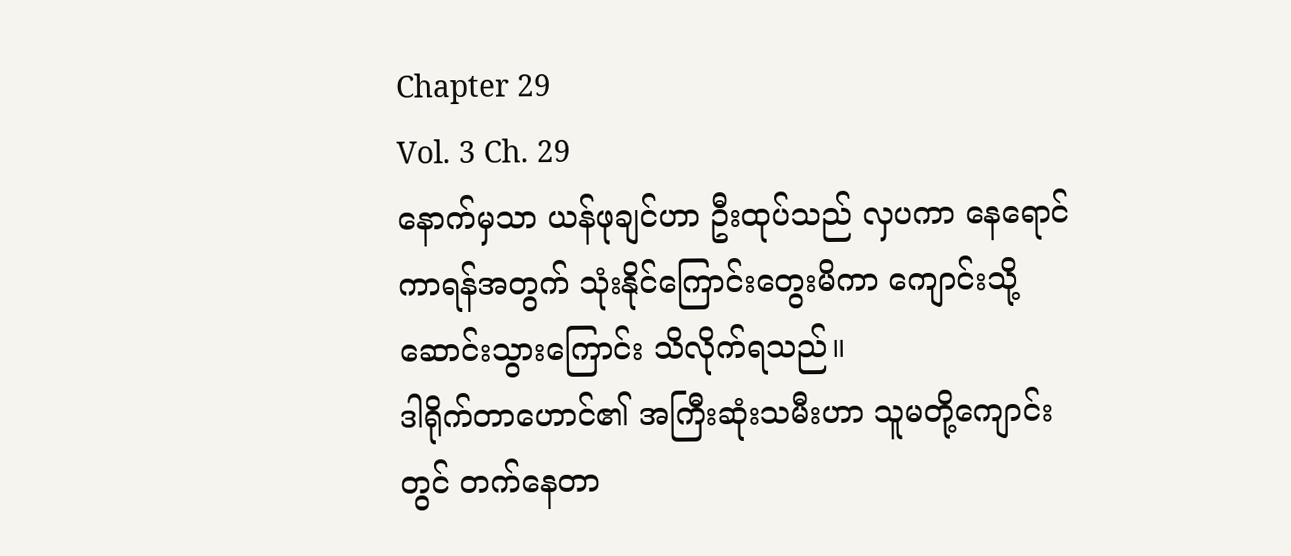Chapter 29
Vol. 3 Ch. 29
နောက်မှသာ ယန်ဖုချင်ဟာ ဦးထုပ်သည် လှပကာ နေရောင်ကာရန်အတွက် သုံးနိုင်ကြောင်းတွေးမိကာ ကျောင်းသို့ဆောင်းသွားကြောင်း သိလိုက်ရသည်။
ဒါရိုက်တာဟောင်၏ အကြီးဆုံးသမီးဟာ သူမတို့ကျောင်းတွင် တက်နေတာ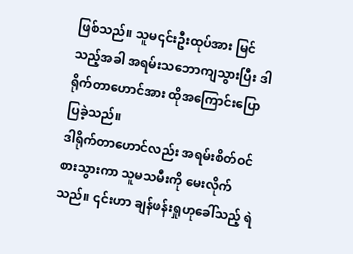ဖြစ်သည်။ သူမ၎င်းဦးထုပ်အား မြင်သည့်အခါ အရမ်းသဘောကျသွားပြီး ဒါရိုက်တာဟောင်အား ထိုအကြောင်းပြောပြခဲ့သည်။
ဒါရိုက်တာဟောင်လည်း အရမ်းစိတ်ဝင်စားသွားကာ သူမသမီးကို မေးလိုက်သည်။ ၎င်းဟာ ချန်ဖန်းရှုဟုခေါ်သည့် ရဲ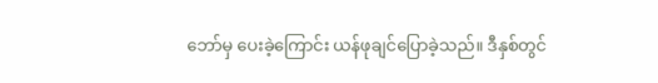ဘော်မှ ပေးခဲ့ကြောင်း ယန်ဖုချင်ပြောခဲ့သည်။ ဒီနှစ်တွင်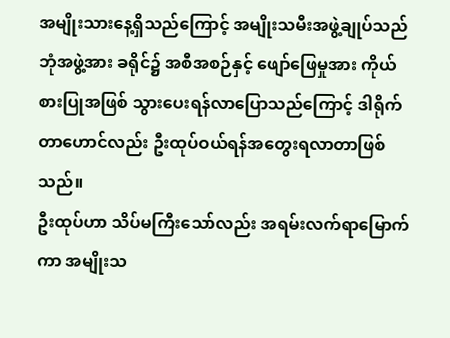အမျိုးသားနေ့ရှိသည်ကြောင့် အမျိုးသမီးအဖွဲ့ချုပ်သည် ဘုံအဖွဲ့အား ခရိုင်၌ အစီအစဉ်နှင့် ဖျော်ဖြေမှုအား ကိုယ်စားပြုအဖြစ် သွားပေးရန်လာပြောသည်ကြောင့် ဒါရိုက်တာဟောင်လည်း ဦးထုပ်ဝယ်ရန်အတွေးရလာတာဖြစ်သည်။
ဦးထုပ်ဟာ သိပ်မကြီးသော်လည်း အရမ်းလက်ရာမြောက်ကာ အမျိုးသ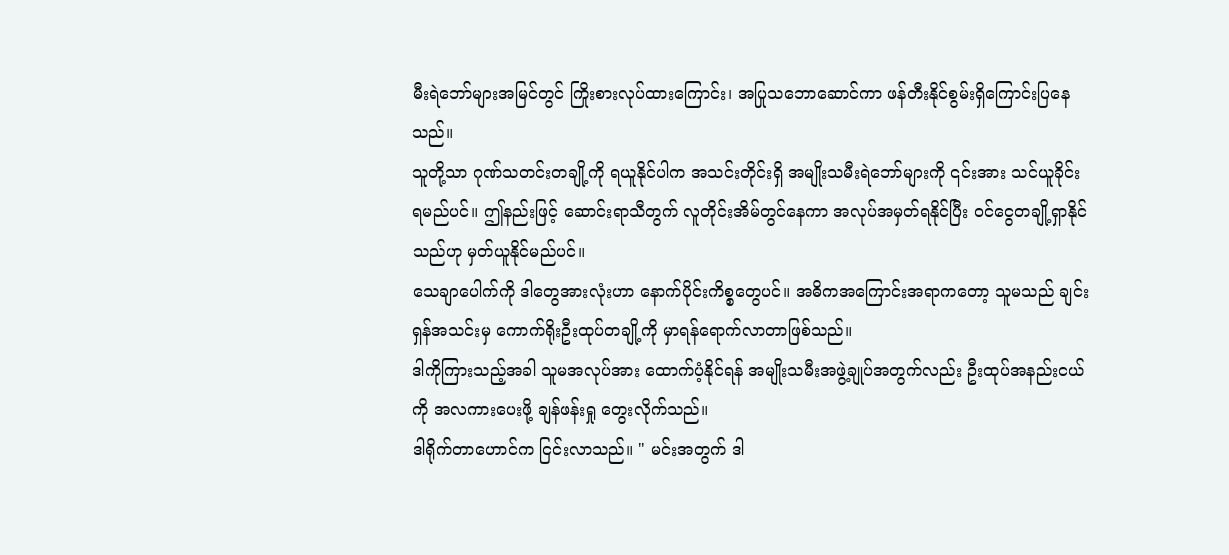မီးရဲဘော်များအမြင်တွင် ကြိုးစားလုပ်ထားကြောင်း၊ အပြုသဘောဆောင်ကာ ဖန်တီးနိုင်စွမ်းရှိကြောင်းပြနေသည်။
သူတို့သာ ဂုဏ်သတင်းတချို့ကို ရယူနိုင်ပါက အသင်းတိုင်းရှိ အမျိုးသမီးရဲဘော်များကို ၎င်းအား သင်ယူခိုင်းရမည်ပင်။ ဤနည်းဖြင့် ဆောင်းရာသီတွက် လူတိုင်းအိမ်တွင်နေကာ အလုပ်အမှတ်ရနိုင်ပြီး ဝင်ငွေတချို့ရှာနိုင်သည်ဟု မှတ်ယူနိုင်မည်ပင်။
သေချာပေါက်ကို ဒါတွေအားလုံးဟာ နောက်ပိုင်းကိစ္စတွေပင်။ အဓိကအကြောင်းအရာကတော့ သူမသည် ချင်းရှန်အသင်းမှ ကောက်ရိုးဦးထုပ်တချို့ကို မှာရန်ရောက်လာတာဖြစ်သည်။
ဒါကိုကြားသည့်အခါ သူမအလုပ်အား ထောက်ပံ့နိုင်ရန် အမျိုးသမီးအဖွဲ့ချုပ်အတွက်လည်း ဦးထုပ်အနည်းငယ်ကို အလကားပေးဖို့ ချန်ဖန်းရှု တွေးလိုက်သည်။
ဒါရိုက်တာဟောင်က ငြင်းလာသည်။ " မင်းအတွက် ဒါ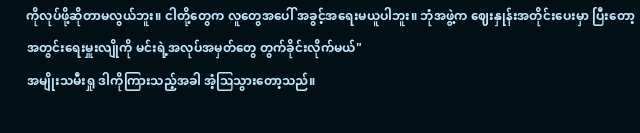ကိုလုပ်ဖို့ဆိုတာမလွယ်ဘူး။ ငါတို့တွေက လူတွေအပေါ် အခွင့်အရေးမယူပါဘူး။ ဘုံအဖွဲ့က ဈေးနှုန်းအတိုင်းပေးမှာ ပြီးတော့ အတွင်းရေးမှူးလျိုကို မင်းရဲ့အလုပ်အမှတ်တွေ တွက်ခိုင်းလိုက်မယ်"
အမျိုးသမီးရှု ဒါကိုကြားသည့်အခါ အံ့ဩသွားတော့သည်။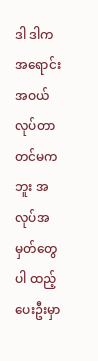ဒါ ဒါက အရောင်းအဝယ်လုပ်တာတင်မကဘူး အလုပ်အမှတ်တွေပါ ထည့်ပေးဦးမှာ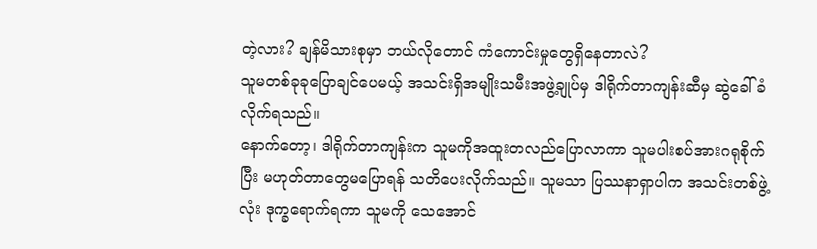တဲ့လား? ချန်မိသားစုမှာ ဘယ်လိုတောင် ကံကောင်းမှုတွေရှိနေတာလဲ?
သူမတစ်ခုခုပြောချင်ပေမယ့် အသင်းရှိအမျိုးသမီးအဖွဲ့ချုပ်မှ ဒါရိုက်တာကျန်းဆီမှ ဆွဲခေါ်ခံလိုက်ရသည်။
နောက်တော့၊ ဒါရိုက်တာကျန်းက သူမကိုအထူးတလည်ပြောလာကာ သူမပါးစပ်အားဂရုစိုက်ပြီး မဟုတ်တာတွေမပြောရန် သတိပေးလိုက်သည်။ သူမသာ ပြဿနာရှာပါက အသင်းတစ်ဖွဲ့လုံး ဒုက္ခရောက်ရကာ သူမကို သေအောင်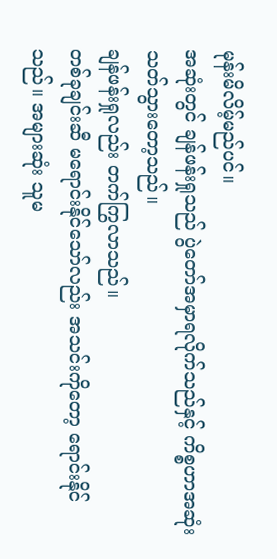မုန်းမိလိမ့်မည်ပင်။
အဆုံးတွင် ချန်ဖန်းရှုသည် ပွဲတော်အမှာရလိုက်သည်နှင့် ကိစ္စဟာအဆုံးသတ်သွားတော့သည်။
ချန်ဖန်းရှုလည်း တက်ကြွလာသည်။
တစ်ခုချင်းဆီ မရောင်းနိုင်သော်လည်း အသင်းကိုတော့ ရောင်းနိုင်သည်။ အများဆုံး သူမ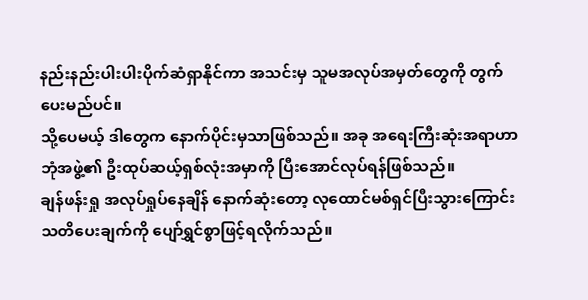နည်းနည်းပါးပါးပိုက်ဆံရှာနိုင်ကာ အသင်းမှ သူမအလုပ်အမှတ်တွေကို တွက်ပေးမည်ပင်။
သို့ပေမယ့် ဒါတွေက နောက်ပိုင်းမှသာဖြစ်သည်။ အခု အရေးကြီးဆုံးအရာဟာ ဘုံအဖွဲ့၏ ဦးထုပ်ဆယ့်ရှစ်လုံးအမှာကို ပြီးအောင်လုပ်ရန်ဖြစ်သည်။
ချန်ဖန်းရှု အလုပ်ရှုပ်နေချိန် နောက်ဆုံးတော့ လုထောင်မစ်ရှင်ပြီးသွားကြောင်း သတိပေးချက်ကို ပျော်ရွှင်စွာဖြင့်ရလိုက်သည်။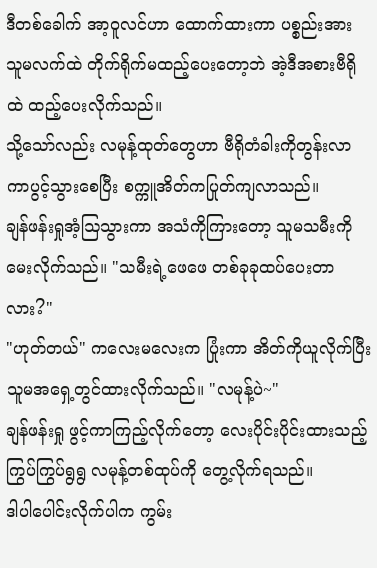ဒီတစ်ခေါက် အာ့ဝူလင်ဟာ ထောက်ထားကာ ပစ္စည်းအား သူမလက်ထဲ တိုက်ရိုက်မထည့်ပေးတော့ဘဲ အဲ့ဒီအစားဗီရိုထဲ ထည့်ပေးလိုက်သည်။
သို့သော်လည်း လမုန့်ထုတ်တွေဟာ ဗီရိုတံခါးကိုတွန်းလာကာပွင့်သွားစေပြီး စက္ကူအိတ်ကပြုတ်ကျလာသည်။
ချန်ဖန်းရှုအံ့ဩသွားကာ အသံကိုကြားတော့ သူမသမီးကိုမေးလိုက်သည်။ "သမီးရဲ့ဖေဖေ တစ်ခုခုထပ်ပေးတာလား?"
"ဟုတ်တယ်" ကလေးမလေးက ပြုံးကာ အိတ်ကိုယူလိုက်ပြီး သူမအရှေ့တွင်ထားလိုက်သည်။ "လမုန့်ပဲ~"
ချန်ဖန်းရှု ဖွင့်ကာကြည့်လိုက်တော့ လေးပိုင်းပိုင်းထားသည့် ကြွပ်ကြွပ်ရွရွ လမုန့်တစ်ထုပ်ကို တွေ့လိုက်ရသည်။
ဒါပါပေါင်းလိုက်ပါက ကွမ်း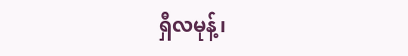ရှီလမုန့်၊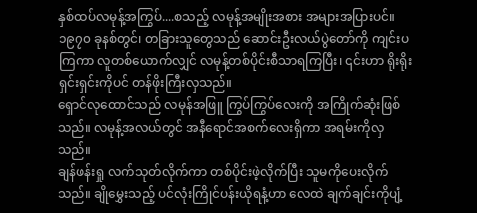နှစ်ထပ်လမုန့်အကြွပ်....စသည့် လမုန့်အမျိုးအစား အများအပြားပင်။
၁၉၇၀ ခုနစ်တွင်၊ တခြားသူတွေသည် ဆောင်းဦးလယ်ပွဲတော်ကို ကျင်းပကြကာ လူတစ်ယောက်လျှင် လမုန့်တစ်ပိုင်းစီသာရကြပြီး၊ ၎င်းဟာ ရိုးရိုးရှင်းရှင်းကိုပင် တန်ဖိုးကြီးလှသည်။
ရှောင်လုထောင်သည် လမုန်အဖြူ ကြွပ်ကြွပ်လေးကို အကြိုက်ဆုံးဖြစ်သည်။ လမုန့်အလယ်တွင် အနီရောင်အစက်လေးရှိကာ အရမ်းကိုလှသည်။
ချန်ဖန်းရှု လက်သုတ်လိုက်ကာ တစ်ပိုင်းဖဲ့လိုက်ပြီး သူမကိုပေးလိုက်သည်။ ချိုမွှေးသည့် ပင်လုံးကြိုင်ပန်းယိုရနံ့ဟာ လေထဲ ချက်ချင်းကိုပျံ့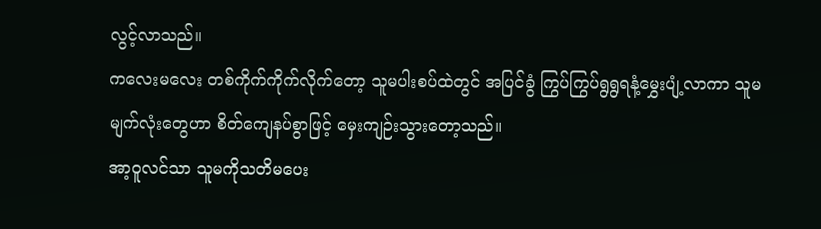လွင့်လာသည်။
ကလေးမလေး တစ်ကိုက်ကိုက်လိုက်တော့ သူမပါးစပ်ထဲတွင် အပြင်ခွံ ကြွပ်ကြွပ်ရွရွရနံ့မွှေးပျံ့လာကာ သူမမျက်လုံးတွေဟာ စိတ်ကျေနပ်စွာဖြင့် မှေးကျဉ်းသွားတော့သည်။
အာ့ဝူလင်သာ သူမကိုသတိမပေး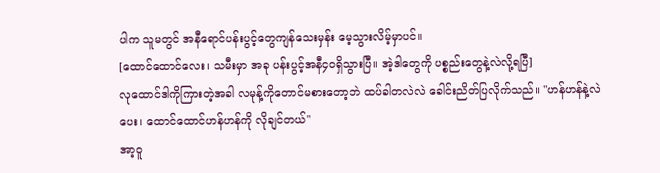ပါက သူမတွင် အနီရောင်ပန်းပွင့်တွေကျန်သေးမှန်း မေ့သွားလိမ့်မှာပင်။
[ထောင်ထောင်လေး၊ သမီးမှာ အခု ပန်းပွင့်အနီ၄၀ရှိသွားပြီ။ အဲ့ဒါတွေကို ပစ္စည်းတွေနဲ့လဲလို့ရပြီ]
လုထောင်ဒါကိုကြားတဲ့အခါ လမုန့်ကိုတောင်မစားတော့ဘဲ ထပ်ခါတလဲလဲ ခေါင်းညိတ်ပြလိုက်သည်။ "ဟန်ဟန်နဲ့လဲပေး၊ ထောင်ထောင်ဟန်ဟန်ကို လိုချင်တယ်"
အာ့ဝူ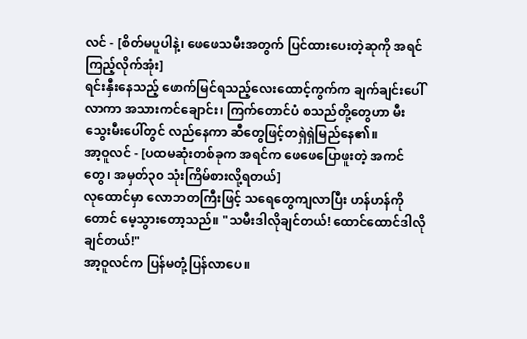လင် - [စိတ်မပူပါနဲ့၊ ဖေဖေသမီးအတွက် ပြင်ထားပေးတဲ့ဆုကို အရင်ကြည့်လိုက်အုံး]
ရင်းနှီးနေသည့် ဖောက်မြင်ရသည့်လေးထောင့်ကွက်က ချက်ချင်းပေါ်လာကာ အသားကင်ချောင်း၊ ကြက်တောင်ပံ စသည်တို့တွေဟာ မီးသွေးမီးပေါ်တွင် လည်နေကာ ဆီတွေဖြင့်တရှဲရှဲမြည်နေ၏။
အာ့ဝူလင် - [ပထမဆုံးတစ်ခုက အရင်က ဖေဖေပြောဖူးတဲ့ အကင်တွေ၊ အမှတ်၃၀ သုံးကြိမ်စားလို့ရတယ်]
လုထောင်မှာ လောဘတကြီးဖြင့် သရေတွေကျလာပြီး ဟန်ဟန်ကိုတောင် မေ့သွားတော့သည်။ "သမီးဒါလိုချင်တယ်! ထောင်ထောင်ဒါလိုချင်တယ်!"
အာ့ဝူလင်က ပြန်မတုံ့ပြန်လာပေ။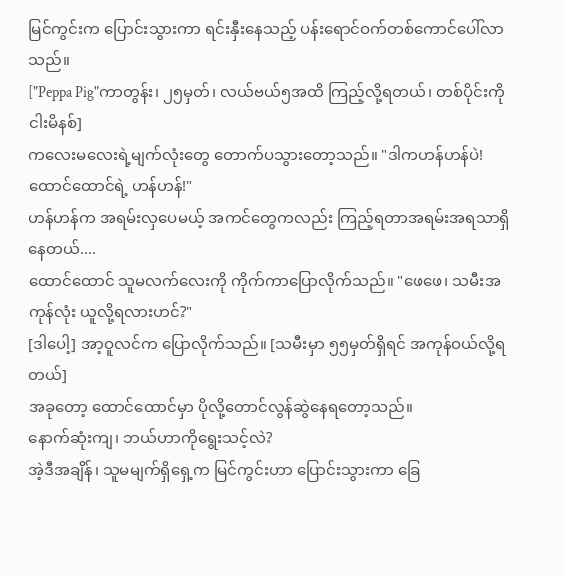မြင်ကွင်းက ပြောင်းသွားကာ ရင်းနှီးနေသည့် ပန်းရောင်ဝက်တစ်ကောင်ပေါ်လာသည်။
["Peppa Pig"ကာတွန်း၊ ၂၅မှတ်၊ လယ်ဗယ်၅အထိ ကြည့်လို့ရတယ်၊ တစ်ပိုင်းကိုငါးမိနစ်]
ကလေးမလေးရဲ့မျက်လုံးတွေ တောက်ပသွားတော့သည်။ "ဒါကဟန်ဟန်ပဲ! ထောင်ထောင်ရဲ့ ဟန်ဟန်!"
ဟန်ဟန်က အရမ်းလှပေမယ့် အကင်တွေကလည်း ကြည့်ရတာအရမ်းအရသာရှိနေတယ်....
ထောင်ထောင် သူမလက်လေးကို ကိုက်ကာပြောလိုက်သည်။ "ဖေဖေ၊ သမီးအကုန်လုံး ယူလို့ရလားဟင်?"
[ဒါပေါ့] အာ့ဝူလင်က ပြောလိုက်သည်။ [သမီးမှာ ၅၅မှတ်ရှိရင် အကုန်ဝယ်လို့ရတယ်]
အခုတော့ ထောင်ထောင်မှာ ပိုလို့တောင်လွန်ဆွဲနေရတော့သည်။
နောက်ဆုံးကျ၊ ဘယ်ဟာကိုရွေးသင့်လဲ?
အဲ့ဒီအချိန်၊ သူမမျက်ရှိရှေ့က မြင်ကွင်းဟာ ပြောင်းသွားကာ ခြေ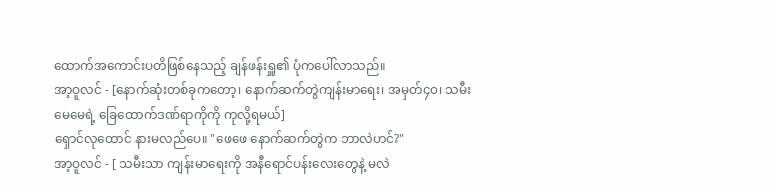ထောက်အကောင်းပတိဖြစ်နေသည့် ချန်ဖန်းရှူ၏ ပုံကပေါ်လာသည်။
အာ့ဝူလင် - [နောက်ဆုံးတစ်ခုကတော့၊ နောက်ဆက်တွဲကျန်းမာရေး၊ အမှတ်၄၀၊ သမီးမေမေရဲ့ ခြေထောက်ဒဏ်ရာကိုကို ကုလို့ရမယ်]
ရှောင်လုထောင် နားမလည်ပေ။ "ဖေဖေ နောက်ဆက်တွဲက ဘာလဲဟင်?"
အာ့ဝူလင် - [ သမီးသာ ကျန်းမာရေးကို အနီရောင်ပန်းလေးတွေနဲ့ မလဲ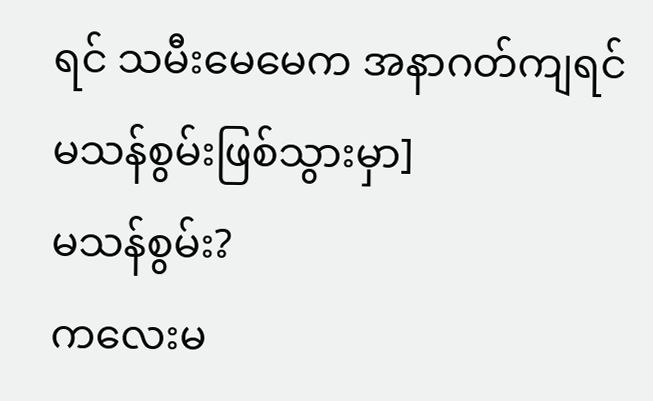ရင် သမီးမေမေက အနာဂတ်ကျရင်မသန်စွမ်းဖြစ်သွားမှာ]
မသန်စွမ်း?
ကလေးမ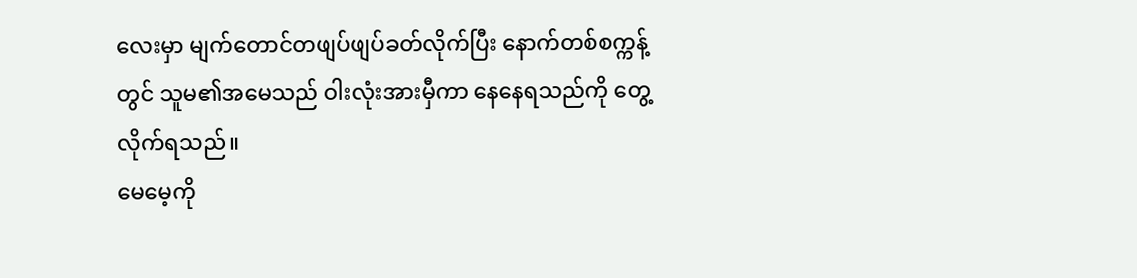လေးမှာ မျက်တောင်တဖျပ်ဖျပ်ခတ်လိုက်ပြီး နောက်တစ်စက္ကန့်တွင် သူမ၏အမေသည် ဝါးလုံးအားမှီကာ နေနေရသည်ကို တွေ့လိုက်ရသည်။
မေမေ့ကို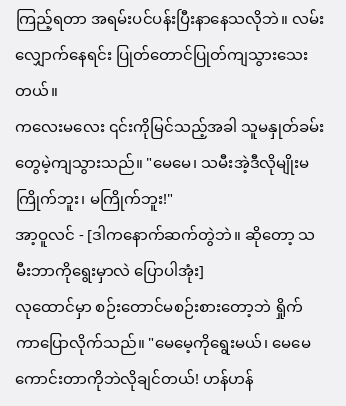ကြည့်ရတာ အရမ်းပင်ပန်းပြီးနာနေသလိုဘဲ။ လမ်းလျှောက်နေရင်း ပြုတ်တောင်ပြုတ်ကျသွားသေးတယ်။
ကလေးမလေး ၎င်းကိုမြင်သည့်အခါ သူမနှုတ်ခမ်းတွေမဲ့ကျသွားသည်။ "မေမေ၊ သမီးအဲ့ဒီလိုမျိုးမကြိုက်ဘူး၊ မကြိုက်ဘူး!"
အာ့ဝူလင် - [ဒါကနောက်ဆက်တွဲဘဲ။ ဆိုတော့ သမီးဘာကိုရွေးမှာလဲ ပြောပါအုံး]
လုထောင်မှာ စဉ်းတောင်မစဉ်းစားတော့ဘဲ ရှိုက်ကာပြောလိုက်သည်။ "မေမေ့ကိုရွေးမယ်၊ မေမေ ကောင်းတာကိုဘဲလိုချင်တယ်! ဟန်ဟန်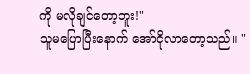ကို မလိုချင်တော့ဘူး!"
သူမပြောပြီးနောက် အော်ငိုလာတော့သည်။ "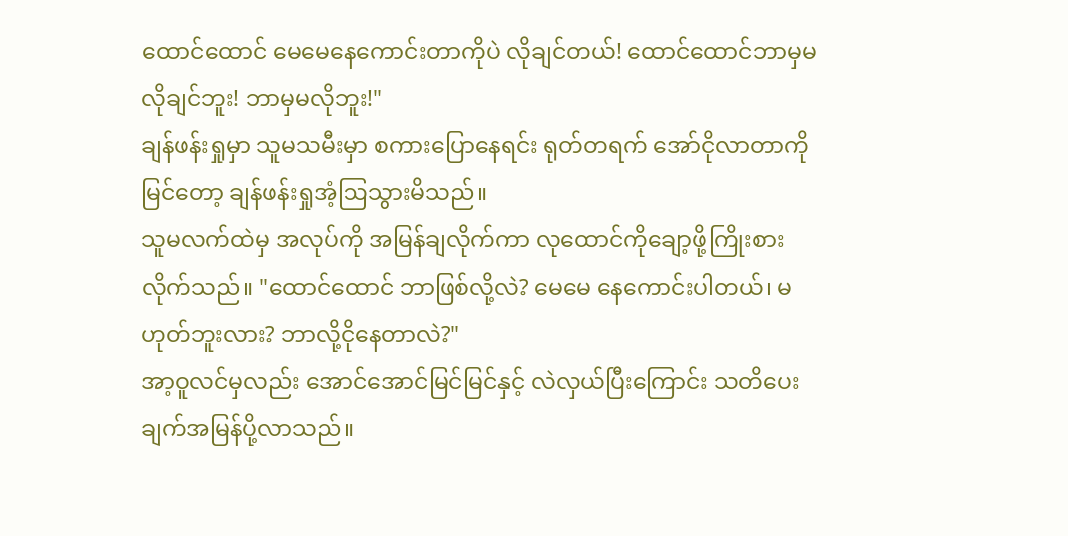ထောင်ထောင် မေမေနေကောင်းတာကိုပဲ လိုချင်တယ်! ထောင်ထောင်ဘာမှမလိုချင်ဘူး! ဘာမှမလိုဘူး!"
ချန်ဖန်းရှုမှာ သူမသမီးမှာ စကားပြောနေရင်း ရုတ်တရက် အော်ငိုလာတာကိုမြင်တော့ ချန်ဖန်းရှုအံ့ဩသွားမိသည်။
သူမလက်ထဲမှ အလုပ်ကို အမြန်ချလိုက်ကာ လုထောင်ကိုချော့ဖို့ကြိုးစားလိုက်သည်။ "ထောင်ထောင် ဘာဖြစ်လို့လဲ? မေမေ နေကောင်းပါတယ်၊ မဟုတ်ဘူးလား? ဘာလို့ငိုနေတာလဲ?"
အာ့ဝူလင်မှလည်း အောင်အောင်မြင်မြင်နှင့် လဲလှယ်ပြီးကြောင်း သတိပေးချက်အမြန်ပို့လာသည်။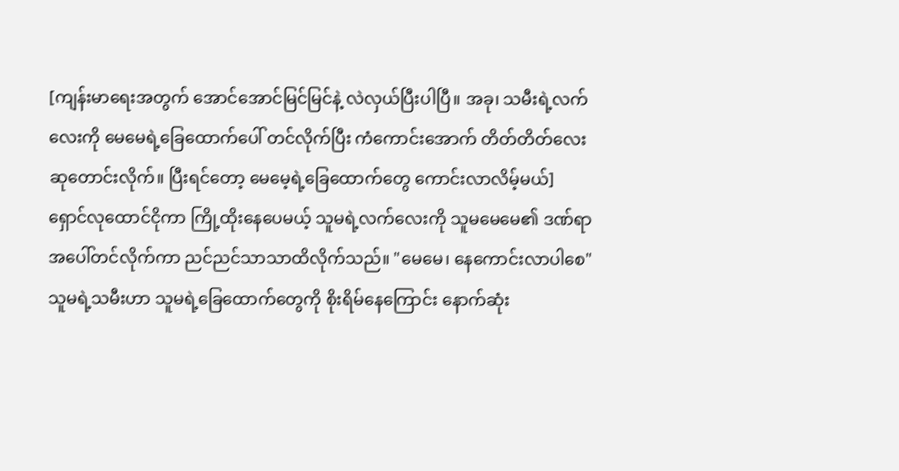[ကျန်းမာရေးအတွက် အောင်အောင်မြင်မြင်နဲ့ လဲလှယ်ပြီးပါပြီ။ အခု၊ သမီးရဲ့လက်လေးကို မေမေရဲ့ခြေထောက်ပေါ် တင်လိုက်ပြီး ကံကောင်းအောက် တိတ်တိတ်လေးဆုတောင်းလိုက်။ ပြီးရင်တော့ မေမေ့ရဲ့ခြေထောက်တွေ ကောင်းလာလိမ့်မယ်]
ရှောင်လုထောင်ငိုကာ ကြို့ထိုးနေပေမယ့် သူမရဲ့လက်လေးကို သူမမေမေ၏ ဒဏ်ရာအပေါ်တင်လိုက်ကာ ညင်ညင်သာသာထိလိုက်သည်။ "မေမေ၊ နေကောင်းလာပါစေ"
သူမရဲ့သမီးဟာ သူမရဲ့ခြေထောက်တွေကို စိုးရိမ်နေကြောင်း နောက်ဆုံး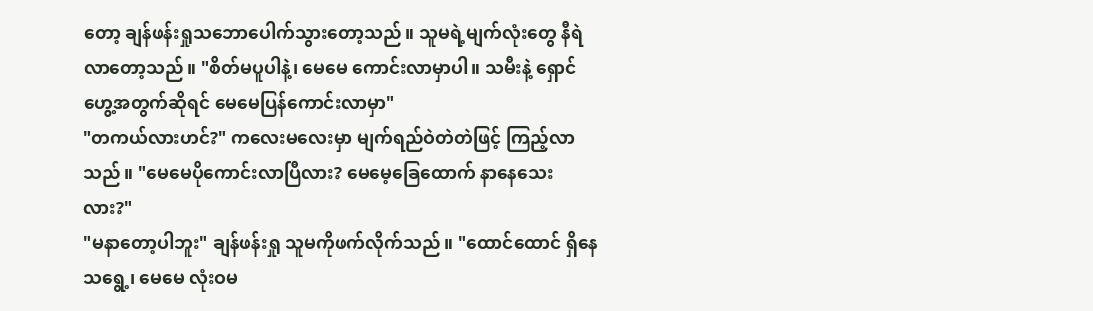တော့ ချန်ဖန်းရှုသဘောပေါက်သွားတော့သည်။ သူမရဲ့မျက်လုံးတွေ နီရဲလာတော့သည်။ "စိတ်မပူပါနဲ့၊ မေမေ ကောင်းလာမှာပါ။ သမီးနဲ့ ရှောင်ဟွေ့အတွက်ဆိုရင် မေမေပြန်ကောင်းလာမှာ"
"တကယ်လားဟင်?" ကလေးမလေးမှာ မျက်ရည်ဝဲတဲတဲဖြင့် ကြည့်လာသည်။ "မေမေပိုကောင်းလာပြီလား? မေမေ့ခြေထောက် နာနေသေးလား?"
"မနာတော့ပါဘူး" ချန်ဖန်းရှု သူမကိုဖက်လိုက်သည်။ "ထောင်ထောင် ရှိနေသရွေ့၊ မေမေ လုံးဝမ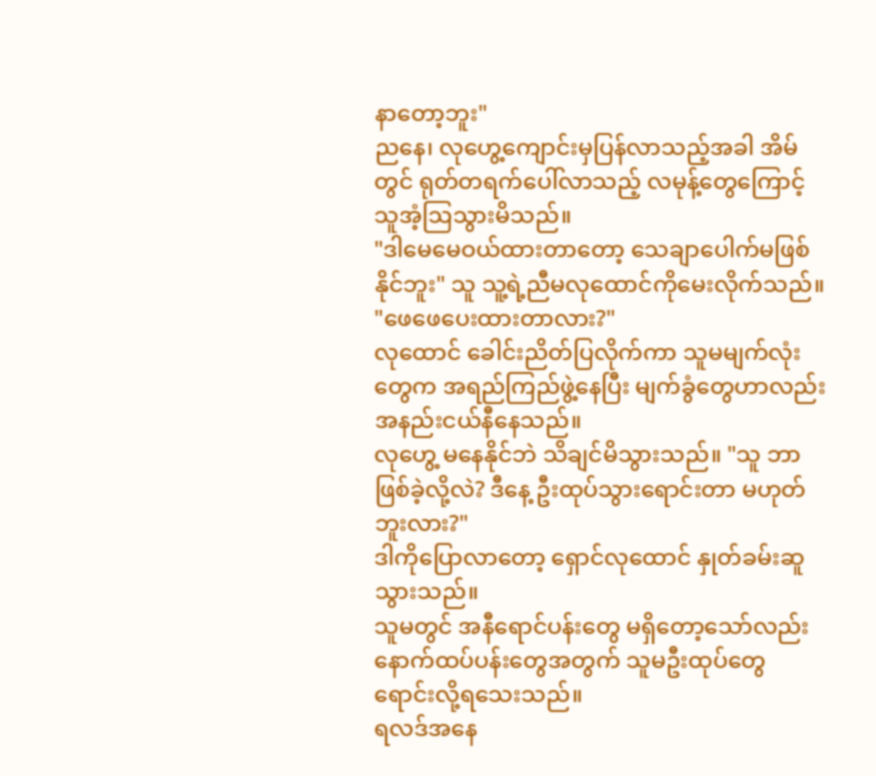နာတော့ဘူး"
ညနေ၊ လုဟွေ့ကျောင်းမှပြန်လာသည့်အခါ အိမ်တွင် ရုတ်တရက်ပေါ်လာသည့် လမုန့်တွေကြောင့် သူအံ့ဩသွားမိသည်။
"ဒါမေမေဝယ်ထားတာတော့ သေချာပေါက်မဖြစ်နိုင်ဘူး" သူ သူ့ရဲ့ညီမလုထောင်ကိုမေးလိုက်သည်။ "ဖေဖေပေးထားတာလား?"
လုထောင် ခေါင်းညိတ်ပြလိုက်ကာ သူမမျက်လုံးတွေက အရည်ကြည်ဖွဲ့နေပြီး မျက်ခွံတွေဟာလည်း အနည်းငယ်နီနေသည်။
လုဟွေ့ မနေနိုင်ဘဲ သိချင်မိသွားသည်။ "သူ ဘာဖြစ်ခဲ့လို့လဲ? ဒီနေ့ ဦးထုပ်သွားရောင်းတာ မဟုတ်ဘူးလား?"
ဒါကိုပြောလာတော့ ရှောင်လုထောင် နှုတ်ခမ်းဆူသွားသည်။
သူမတွင် အနီရောင်ပန်းတွေ မရှိတော့သော်လည်း နောက်ထပ်ပန်းတွေအတွက် သူမဦးထုပ်တွေ ရောင်းလို့ရသေးသည်။
ရလဒ်အနေ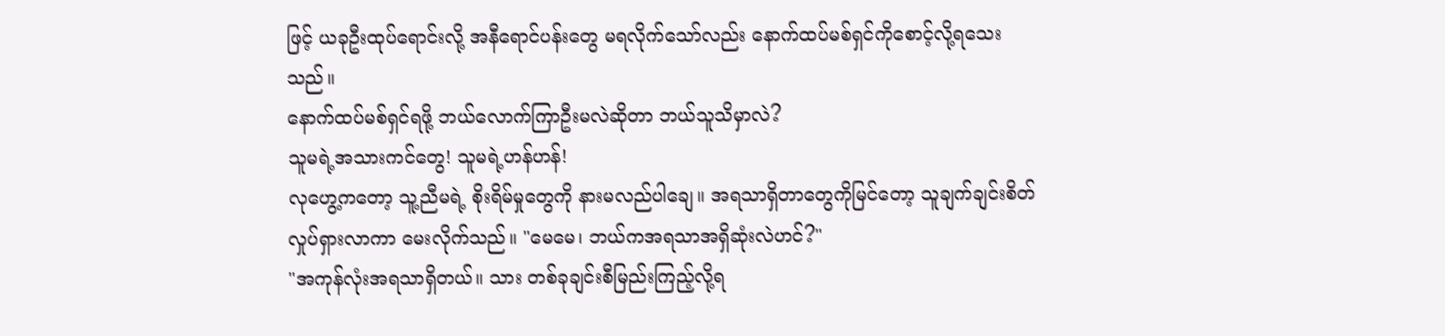ဖြင့် ယခုဦးထုပ်ရောင်းလို့ အနီရောင်ပန်းတွေ မရလိုက်သော်လည်း နောက်ထပ်မစ်ရှင်ကိုစောင့်လို့ရသေးသည်။
နောက်ထပ်မစ်ရှင်ရဖို့ ဘယ်လောက်ကြာဦးမလဲဆိုတာ ဘယ်သူသိမှာလဲ?
သူမရဲ့အသားကင်တွေ! သူမရဲ့ဟန်ဟန်!
လုဟွေ့ကတော့ သူ့ညီမရဲ့ စိုးရိမ်မှုတွေကို နားမလည်ပါချေ။ အရသာရှိတာတွေကိုမြင်တော့ သူချက်ချင်းစိတ်လှုပ်ရှားလာကာ မေးလိုက်သည်။ "မေမေ၊ ဘယ်ကအရသာအရှိဆုံးလဲဟင်?"
"အကုန်လုံးအရသာရှိတယ်။ သား တစ်ခုချင်းစီမြည်းကြည့်လို့ရ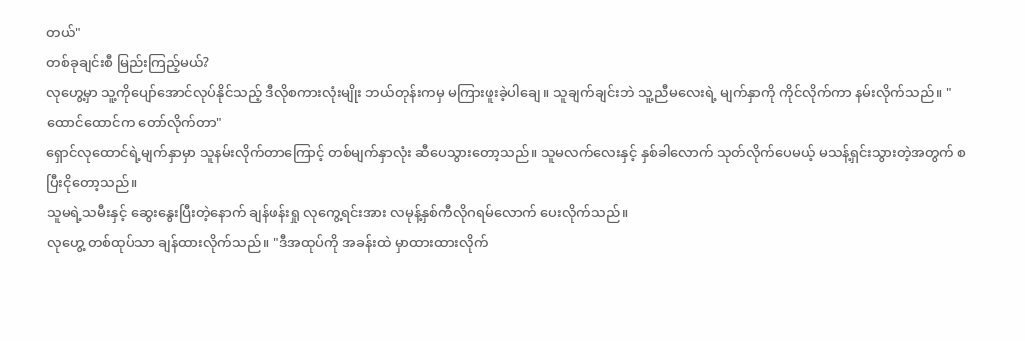တယ်"
တစ်ခုချင်းစီ မြည်းကြည့်မယ်?
လုဟွေ့မှာ သူ့ကိုပျော်အောင်လုပ်နိုင်သည့် ဒီလိုစကားလုံးမျိုး ဘယ်တုန်းကမှ မကြားဖူးခဲ့ပါချေ။ သူချက်ချင်းဘဲ သူ့ညီမလေးရဲ့ မျက်နှာကို ကိုင်လိုက်ကာ နမ်းလိုက်သည်။ "ထောင်ထောင်က တော်လိုက်တာ"
ရှောင်လုထောင်ရဲ့မျက်နှာမှာ သူနမ်းလိုက်တာကြောင့် တစ်မျက်နှာလုံး ဆီပေသွားတော့သည်။ သူမလက်လေးနှင့် နှစ်ခါလောက် သုတ်လိုက်ပေမယ့် မသန့်ရှင်းသွားတဲ့အတွက် စပြီးငိုတော့သည်။
သူမရဲ့သမီးနှင့် ဆွေးနွေးပြီးတဲ့နောက် ချန်ဖန်းရှု လုကွေ့ရင်းအား လမုန့်နှစ်ကီလိုဂရမ်လောက် ပေးလိုက်သည်။
လုဟွေ့ တစ်ထုပ်သာ ချန်ထားလိုက်သည်။ "ဒီအထုပ်ကို အခန်းထဲ မှာထားထားလိုက်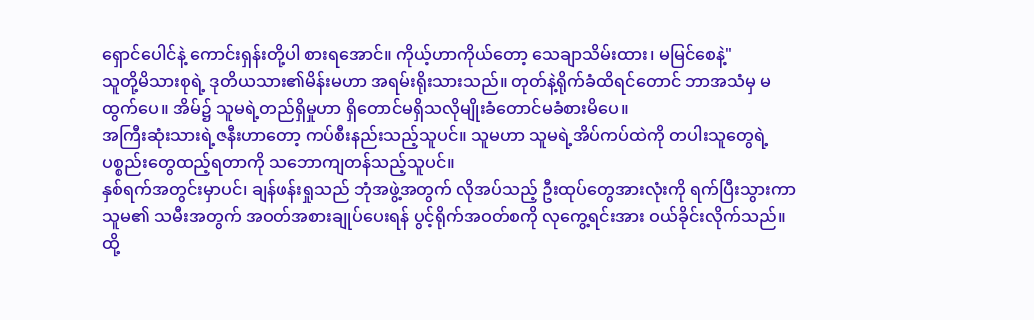ရှောင်ပေါင်နဲ့ ကောင်းရှန်းတို့ပါ စားရအောင်။ ကိုယ့်ဟာကိုယ်တော့ သေချာသိမ်းထား၊ မမြင်စေနဲ့"
သူတို့မိသားစုရဲ့ ဒုတိယသား၏မိန်းမဟာ အရမ်းရိုးသားသည်။ တုတ်နဲ့ရိုက်ခံထိရင်တောင် ဘာအသံမှ မထွက်ပေ။ အိမ်၌ သူမရဲ့တည်ရှိမှုဟာ ရှိတောင်မရှိသလိုမျိုးခံတောင်မခံစားမိပေ။
အကြီးဆုံးသားရဲ့ဇနီးဟာတော့ ကပ်စီးနည်းသည့်သူပင်။ သူမဟာ သူမရဲ့အိပ်ကပ်ထဲကို တပါးသူတွေရဲ့ပစ္စည်းတွေထည့်ရတာကို သဘောကျတန်သည့်သူပင်။
နှစ်ရက်အတွင်းမှာပင်၊ ချန်ဖန်းရှုသည် ဘုံအဖွဲ့အတွက် လိုအပ်သည့် ဦးထုပ်တွေအားလုံးကို ရက်ပြီးသွားကာ သူမ၏ သမီးအတွက် အဝတ်အစားချုပ်ပေးရန် ပွင့်ရိုက်အဝတ်စကို လုကွေ့ရင်းအား ဝယ်ခိုင်းလိုက်သည်။
ထို့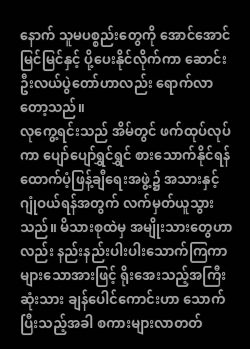နောက် သူမပစ္စည်းတွေကို အောင်အောင်မြင်မြင်နှင့် ပို့ပေးနိုင်လိုက်ကာ ဆောင်းဦးလယ်ပွဲတော်ဟာလည်း ရောက်လာတော့သည်။
လုကွေ့ရင်းသည် အိမ်တွင် ဖက်ထုပ်လုပ်ကာ ပျော်ပျော်ရွှင်ရွှင် စားသောက်နိုင်ရန် ထောက်ပံ့ဖြန့်ချီရေးအဖွဲ့၌ အသားနှင့် ဂျုံဝယ်ရန်အတွက် လက်မှတ်ယူသွားသည်။ မိသားစုထဲမှ အမျိုးသားတွေဟာလည်း နည်းနည်းပါးပါးသောက်ကြကာ များသောအားဖြင့် ရိုးအေးသည့်အကြီးဆုံးသား ချန်ပေါင်ကောင်းဟာ သောက်ပြီးသည့်အခါ စကားများလာတတ်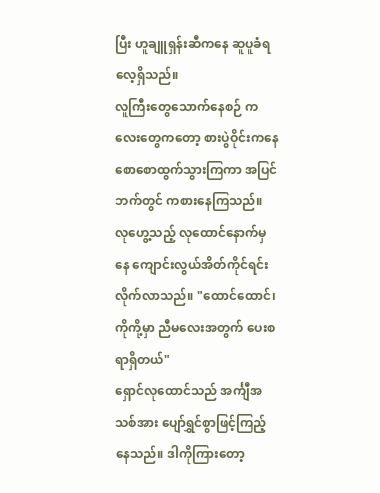ပြီး ဟူချူရှန်းဆီကနေ ဆူပူခံရလေ့ရှိသည်။
လူကြီးတွေသောက်နေစဉ် ကလေးတွေကတော့ စားပွဲဝိုင်းကနေ စောစောထွက်သွားကြကာ အပြင်ဘက်တွင် ကစားနေကြသည်။
လုဟွေ့သည့် လုထောင်နောက်မှနေ ကျောင်းလွယ်အိတ်ကိုင်ရင်း လိုက်လာသည်။ "ထောင်ထောင်၊ ကိုကို့မှာ ညီမလေးအတွက် ပေးစရာရှိတယ်"
ရှောင်လုထောင်သည် အင်္ကျီအသစ်အား ပျော်ရွှင်စွာဖြင့်ကြည့်နေသည်။ ဒါကိုကြားတော့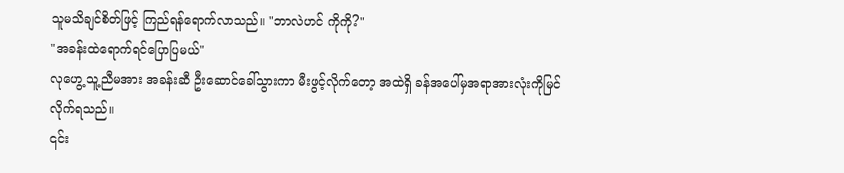သူမသိချင်စိတ်ဖြင့် ကြည်ရန်ရောက်လာသည်။ "ဘာလဲဟင် ကိုကို?"
"အခန်းထဲရောက်ရင်ပြောပြမယ်"
လုဟွေ့ သူ့ညီမအား အခန်းဆီ ဦးဆောင်ခေါ်သွားကာ မီးဖွင့်လိုက်တော့ အထဲရှိ ခန်အပေါ်မှအရာအားလုံးကိုမြင်လိုက်ရသည်။
၎င်း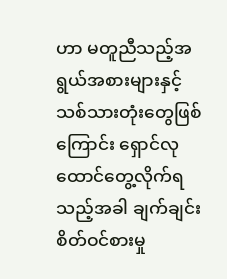ဟာ မတူညီသည့်အရွယ်အစားများနှင့် သစ်သားတုံးတွေဖြစ်ကြောင်း ရှောင်လုထောင်တွေ့လိုက်ရသည့်အခါ ချက်ချင်းစိတ်ဝင်စားမှု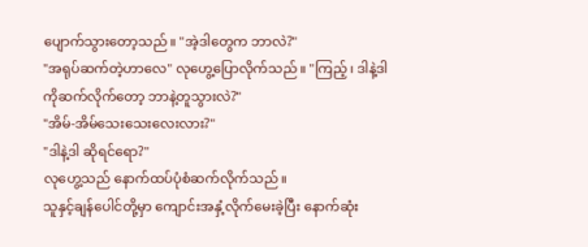ပျောက်သွားတော့သည်။ "အဲ့ဒါတွေက ဘာလဲ?"
"အရုပ်ဆက်တဲ့ဟာလေ" လုဟွေ့ပြောလိုက်သည်။ "ကြည့်၊ ဒါနဲ့ဒါကိုဆက်လိုက်တော့ ဘာနဲ့တူသွားလဲ?"
"အိမ်-အိမ်သေးသေးလေးလား?"
"ဒါနဲ့ဒါ ဆိုရင်ရော?"
လုဟွေ့သည် နောက်ထပ်ပုံစံဆက်လိုက်သည်။
သူနှင့်ချန်ပေါင်တို့မှာ ကျောင်းအနှံ့လိုက်မေးခဲ့ပြီး နောက်ဆုံး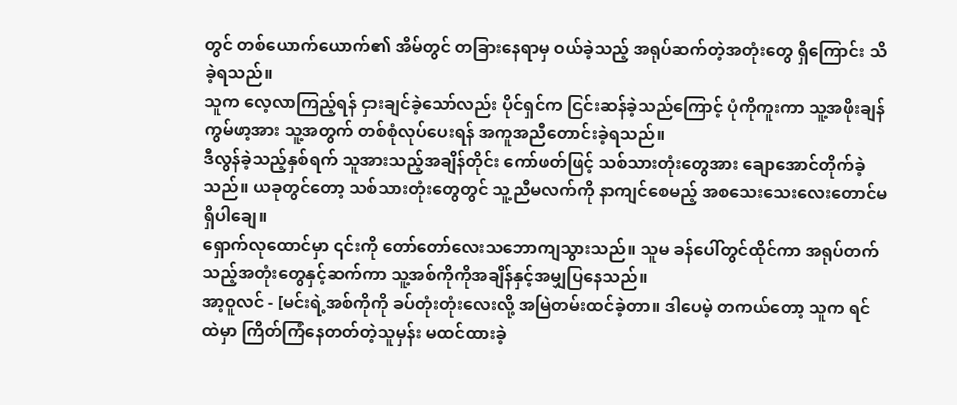တွင် တစ်ယောက်ယောက်၏ အိမ်တွင် တခြားနေရာမှ ဝယ်ခဲ့သည့် အရုပ်ဆက်တဲ့အတုံးတွေ ရှိကြောင်း သိခဲ့ရသည်။
သူက လေ့လာကြည့်ရန် ငှားချင်ခဲ့သော်လည်း ပိုင်ရှင်က ငြင်းဆန်ခဲ့သည်ကြောင့် ပုံကိုကူးကာ သူ့အဖိုးချန်ကွမ်ဖာ့အား သူ့အတွက် တစ်စုံလုပ်ပေးရန် အကူအညီတောင်းခဲ့ရသည်။
ဒီလွန်ခဲ့သည့်နှစ်ရက် သူအားသည့်အချိန်တိုင်း ကော်ဖတ်ဖြင့် သစ်သားတုံးတွေအား ချောအောင်တိုက်ခဲ့သည်။ ယခုတွင်တော့ သစ်သားတုံးတွေတွင် သူ့ညီမလက်ကို နာကျင်စေမည့် အစသေးသေးလေးတောင်မရှိပါချေ။
ရှောက်လုထောင်မှာ ၎င်းကို တော်တော်လေးသဘောကျသွားသည်။ သူမ ခန်ပေါ်တွင်ထိုင်ကာ အရုပ်တက်သည့်အတုံးတွေနှင့်ဆက်ကာ သူ့အစ်ကိုကိုအချိန်နှင့်အမျှပြနေသည်။
အာ့ဝူလင် - [မင်းရဲ့အစ်ကိုကို ခပ်တုံးတုံးလေးလို့ အမြဲတမ်းထင်ခဲ့တာ။ ဒါပေမဲ့ တကယ်တော့ သူက ရင်ထဲမှာ ကြိတ်ကြံနေတတ်တဲ့သူမှန်း မထင်ထားခဲ့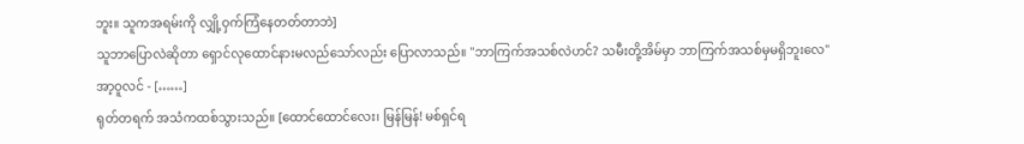ဘူး။ သူကအရမ်းကို လျှို့ဝှက်ကြံနေတတ်တာဘဲ]
သူဘာပြောလဲဆိုတာ ရှောင်လုထောင်နားမလည်သော်လည်း ပြောလာသည်။ "ဘာကြက်အသစ်လဲဟင်? သမီးတို့အိမ်မှာ ဘာကြက်အသစ်မှမရှိဘူးလေ"
အာ့ဝူလင် - [……]
ရုတ်တရက် အသံကထစ်သွားသည်။ [ထောင်ထောင်လေး၊ မြန်မြန်! မစ်ရှင်ရ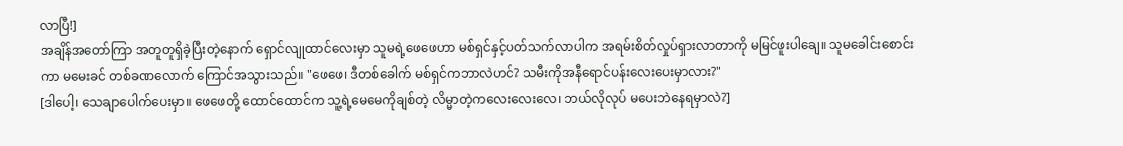လာပြီ!]
အချိန်အတော်ကြာ အတူတူရှိခဲ့ပြီးတဲ့နောက် ရှောင်လျုထာင်လေးမှာ သူမရဲ့ဖေဖေဟာ မစ်ရှင်နှင့်ပတ်သက်လာပါက အရမ်းစိတ်လှုပ်ရှားလာတာကို မမြင်ဖူးပါချေ။ သူမခေါင်းစောင်းကာ မမေးခင် တစ်ခဏလောက် ကြောင်အသွားသည်။ "ဖေဖေ၊ ဒီတစ်ခေါက် မစ်ရှင်ကဘာလဲဟင်? သမီးကိုအနီရောင်ပန်းလေးပေးမှာလား?"
[ဒါပေါ့၊ သေချာပေါက်ပေးမှာ။ ဖေဖေတို့ ထောင်ထောင်က သူ့ရဲ့မေမေကိုချစ်တဲ့ လိမ္မာတဲ့ကလေးလေးလေ၊ ဘယ်လိုလုပ် မပေးဘဲနေရမှာလဲ?]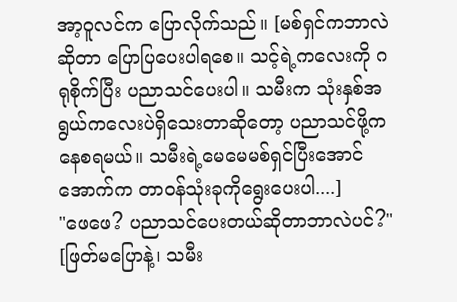အာ့ဝူလင်က ပြောလိုက်သည်။ [မစ်ရှင်ကဘာလဲဆိုတာ ပြောပြပေးပါရစေ။ သင့်ရဲ့ကလေးကို ဂရုစိုက်ပြီး ပညာသင်ပေးပါ။ သမီးက သုံးနှစ်အရွယ်ကလေးပဲရှိသေးတာဆိုတော့ ပညာသင်ဖို့ကနေစရမယ်။ သမီးရဲ့မေမေမစ်ရှင်ပြီးအောင် အောက်က တာဝန်သုံးခုကိုရွေးပေးပါ....]
"ဖေဖေ? ပညာသင်ပေးတယ်ဆိုတာဘာလဲပင်?"
[ဖြတ်မပြောနဲ့၊ သမီး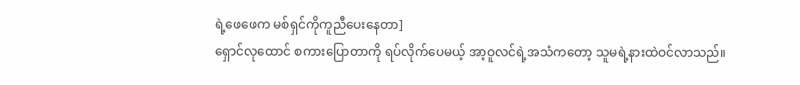ရဲ့ဖေဖေက မစ်ရှင်ကိုကူညီပေးနေတာ]
ရှောင်လုထောင် စကားပြောတာကို ရပ်လိုက်ပေမယ့် အာ့ဝူလင်ရဲ့အသံကတော့ သူမရဲ့နားထဲဝင်လာသည်။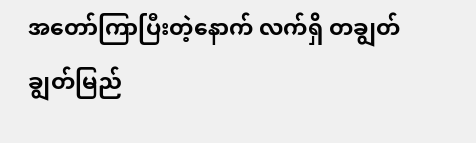အတော်ကြာပြီးတဲ့နောက် လက်ရှိ တချွတ်ချွတ်မြည်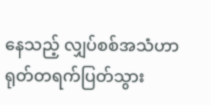နေသည့် လျှပ်စစ်အသံဟာ ရုတ်တရက်ပြတ်သွား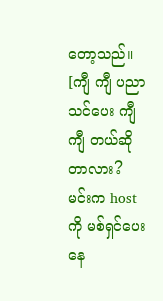တော့သည်။
[ကျီ ကျီ ပညာသင်ပေး ကျီ ကျီ တယ်ဆိုတာလား? မင်းက host ကို မစ်ရှင်ပေးနေ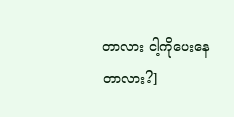တာလား ငါ့ကိုပေးနေတာလား?]